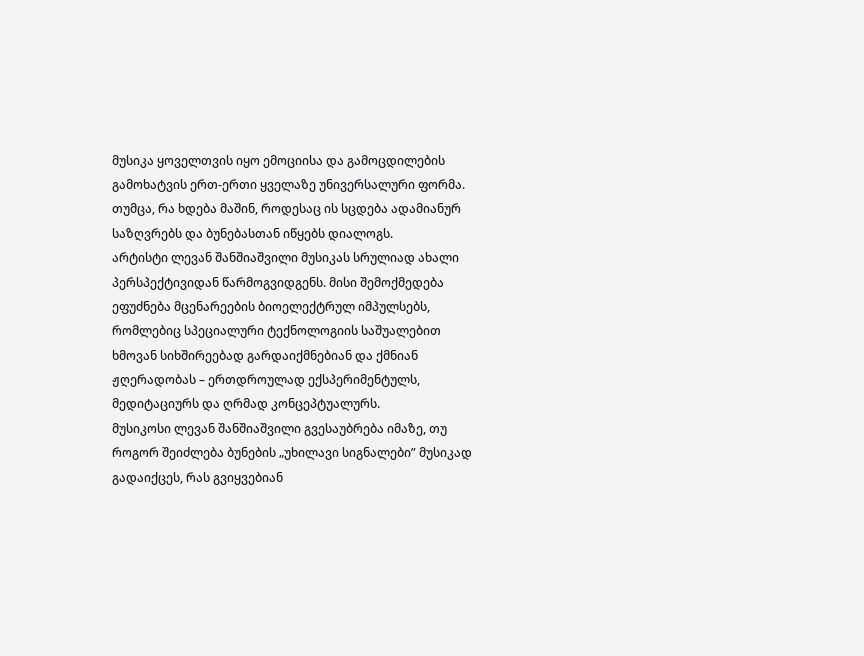მუსიკა ყოველთვის იყო ემოციისა და გამოცდილების გამოხატვის ერთ-ერთი ყველაზე უნივერსალური ფორმა. თუმცა, რა ხდება მაშინ, როდესაც ის სცდება ადამიანურ საზღვრებს და ბუნებასთან იწყებს დიალოგს.
არტისტი ლევან შანშიაშვილი მუსიკას სრულიად ახალი პერსპექტივიდან წარმოგვიდგენს. მისი შემოქმედება ეფუძნება მცენარეების ბიოელექტრულ იმპულსებს, რომლებიც სპეციალური ტექნოლოგიის საშუალებით ხმოვან სიხშირეებად გარდაიქმნებიან და ქმნიან ჟღერადობას – ერთდროულად ექსპერიმენტულს, მედიტაციურს და ღრმად კონცეპტუალურს.
მუსიკოსი ლევან შანშიაშვილი გვესაუბრება იმაზე, თუ როგორ შეიძლება ბუნების „უხილავი სიგნალები” მუსიკად გადაიქცეს, რას გვიყვებიან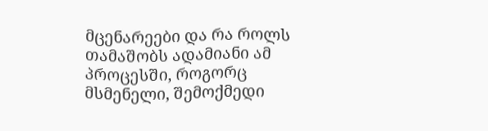მცენარეები და რა როლს თამაშობს ადამიანი ამ პროცესში, როგორც მსმენელი, შემოქმედი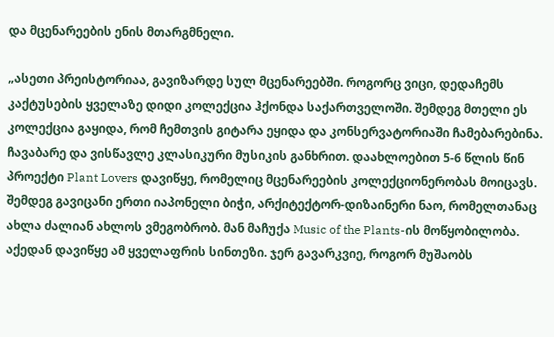და მცენარეების ენის მთარგმნელი.

„ასეთი პრეისტორიაა, გავიზარდე სულ მცენარეებში. როგორც ვიცი, დედაჩემს კაქტუსების ყველაზე დიდი კოლექცია ჰქონდა საქართველოში. შემდეგ მთელი ეს კოლექცია გაყიდა, რომ ჩემთვის გიტარა ეყიდა და კონსერვატორიაში ჩამებარებინა. ჩავაბარე და ვისწავლე კლასიკური მუსიკის განხრით. დაახლოებით 5-6 წლის წინ პროექტი Plant Lovers დავიწყე, რომელიც მცენარეების კოლექციონერობას მოიცავს. შემდეგ გავიცანი ერთი იაპონელი ბიჭი, არქიტექტორ-დიზაინერი ნაო, რომელთანაც ახლა ძალიან ახლოს ვმეგობრობ. მან მაჩუქა Music of the Plants-ის მოწყობილობა. აქედან დავიწყე ამ ყველაფრის სინთეზი. ჯერ გავარკვიე, როგორ მუშაობს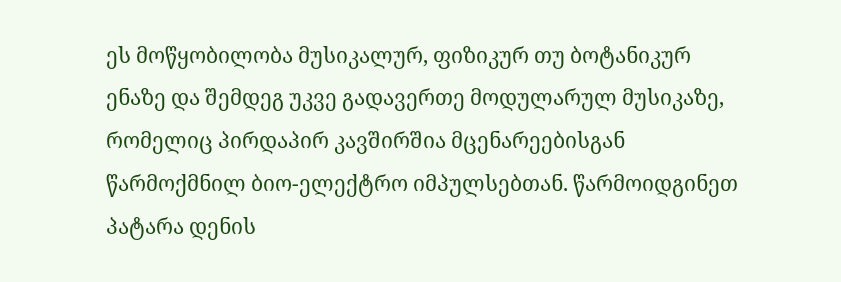ეს მოწყობილობა მუსიკალურ, ფიზიკურ თუ ბოტანიკურ ენაზე და შემდეგ უკვე გადავერთე მოდულარულ მუსიკაზე, რომელიც პირდაპირ კავშირშია მცენარეებისგან წარმოქმნილ ბიო-ელექტრო იმპულსებთან. წარმოიდგინეთ პატარა დენის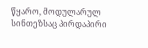წყარო, მოდულარულ სინთეზსაც პირდაპირი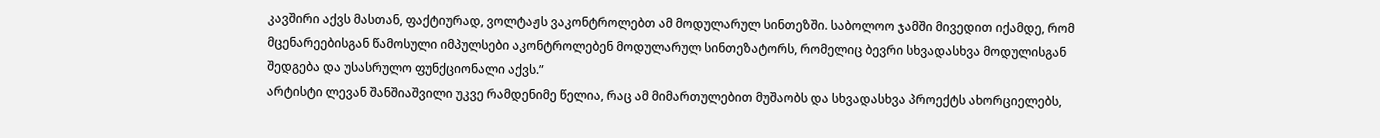კავშირი აქვს მასთან, ფაქტიურად, ვოლტაჟს ვაკონტროლებთ ამ მოდულარულ სინთეზში. საბოლოო ჯამში მივედით იქამდე, რომ მცენარეებისგან წამოსული იმპულსები აკონტროლებენ მოდულარულ სინთეზატორს, რომელიც ბევრი სხვადასხვა მოდულისგან შედგება და უსასრულო ფუნქციონალი აქვს.”
არტისტი ლევან შანშიაშვილი უკვე რამდენიმე წელია, რაც ამ მიმართულებით მუშაობს და სხვადასხვა პროექტს ახორციელებს,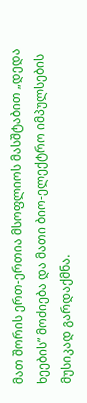მათ შორის ერთ-ერთია მსოფლიოს მასშტაბით „დედა ხეების” მოძიება და მათი ბიო-ელექტრო იმპულსების მუსიკად გარდაქმნა.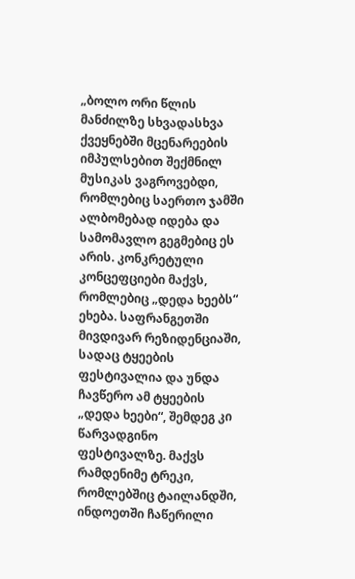„ბოლო ორი წლის მანძილზე სხვადასხვა ქვეყნებში მცენარეების იმპულსებით შექმნილ მუსიკას ვაგროვებდი, რომლებიც საერთო ჯამში ალბომებად იდება და სამომავლო გეგმებიც ეს არის. კონკრეტული კონცეფციები მაქვს, რომლებიც „დედა ხეებს“ ეხება. საფრანგეთში მივდივარ რეზიდენციაში, სადაც ტყეების ფესტივალია და უნდა ჩავწერო ამ ტყეების „დედა ხეები“, შემდეგ კი წარვადგინო ფესტივალზე. მაქვს რამდენიმე ტრეკი, რომლებშიც ტაილანდში, ინდოეთში ჩაწერილი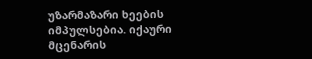უზარმაზარი ხეების იმპულსებია. იქაური მცენარის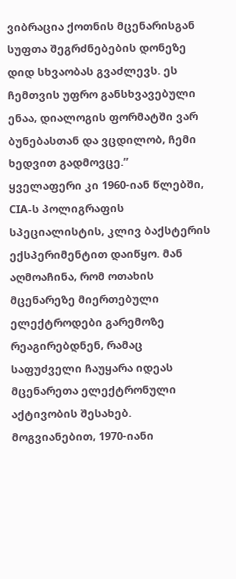ვიბრაცია ქოთნის მცენარისგან სუფთა შეგრძნებების დონეზე დიდ სხვაობას გვაძლევს. ეს ჩემთვის უფრო განსხვავებული ენაა, დიალოგის ფორმატში ვარ ბუნებასთან და ვცდილობ, ჩემი ხედვით გადმოვცე.”
ყველაფერი კი 1960-იან წლებში, CIA-ს პოლიგრაფის სპეციალისტის, კლივ ბაქსტერის ექსპერიმენტით დაიწყო. მან აღმოაჩინა, რომ ოთახის მცენარეზე მიერთებული ელექტროდები გარემოზე რეაგირებდნენ, რამაც საფუძველი ჩაუყარა იდეას მცენარეთა ელექტრონული აქტივობის შესახებ. მოგვიანებით, 1970-იანი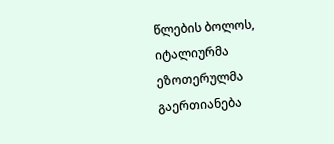წლების ბოლოს, იტალიურმა ეზოთერულმა გაერთიანება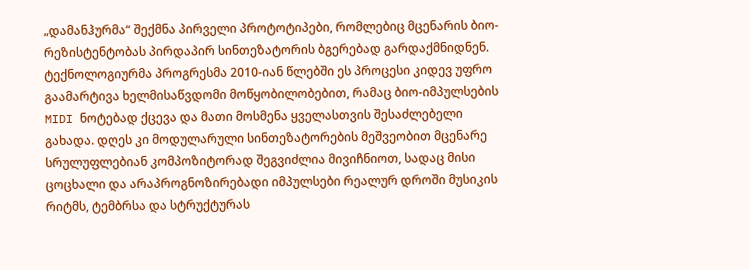„დამანჰურმა“ შექმნა პირველი პროტოტიპები, რომლებიც მცენარის ბიო-რეზისტენტობას პირდაპირ სინთეზატორის ბგერებად გარდაქმნიდნენ. ტექნოლოგიურმა პროგრესმა 2010-იან წლებში ეს პროცესი კიდევ უფრო გაამარტივა ხელმისაწვდომი მოწყობილობებით, რამაც ბიო-იმპულსების MIDI ნოტებად ქცევა და მათი მოსმენა ყველასთვის შესაძლებელი გახადა. დღეს კი მოდულარული სინთეზატორების მეშვეობით მცენარე სრულუფლებიან კომპოზიტორად შეგვიძლია მივიჩნიოთ, სადაც მისი ცოცხალი და არაპროგნოზირებადი იმპულსები რეალურ დროში მუსიკის რიტმს, ტემბრსა და სტრუქტურას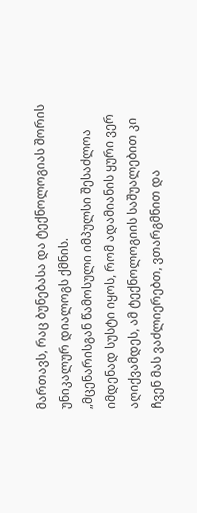მართავს, რაც ბუნებასა და ტექნოლოგიას შორის უნიკალურ დიალოგს ქმნის.
„მცენარისგან წამოსული იმპულსი შესაძლოა იმდენად სუსტი იყოს, რომ ადამიანის ყური ვერ აღიქვამდეს, ამ ტექნოლოგიის საშუალებით კი ჩვენ მას ვაძლიერებთ, ვთარგმნით და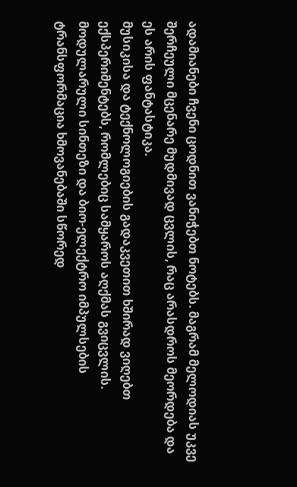ადამიანები ჩვენი ცოდნით ვანიჭებთ ნოტებს. მაგრამ მელოდიას უკვე შერჩეული მცენარე მუდმივად ცვლის, რაც არასდროს მეორდება და ეს არის ფანტასტიკა.
მუსიკისა და ტექნოლოგიების გადაკვეთით ხშირად ვიღებთ ექსპერიმენტებს, რომლებიც სამყაროს აღქმას გვიცვლის. მოდულარული სინთეზი და ბიო-ელექტრო იმპულსების ტრანსფორმაცია ხმოვანებაში სწორედ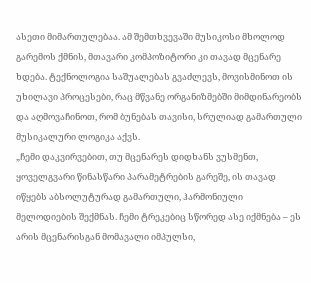ასეთი მიმართულებაა. ამ შემთხვევაში მუსიკოსი მხოლოდ გარემოს ქმნის, მთავარი კომპოზიტორი კი თავად მცენარე ხდება. ტექნოლოგია საშუალებას გვაძლევს, მოვისმინოთ ის უხილავი პროცესები, რაც მწვანე ორგანიზმებში მიმდინარეობს და აღმოვაჩინოთ, რომ ბუნებას თავისი, სრულიად გამართული მუსიკალური ლოგიკა აქვს.
„ჩემი დაკვირვებით, თუ მცენარეს დიდხანს ვუსმენთ, ყოველგვარი წინასწარი პარამეტრების გარეშე, ის თავად იწყებს აბსოლუტურად გამართული, ჰარმონიული მელოდიების შექმნას. ჩემი ტრეკებიც სწორედ ასე იქმნება – ეს არის მცენარისგან მომავალი იმპულსი,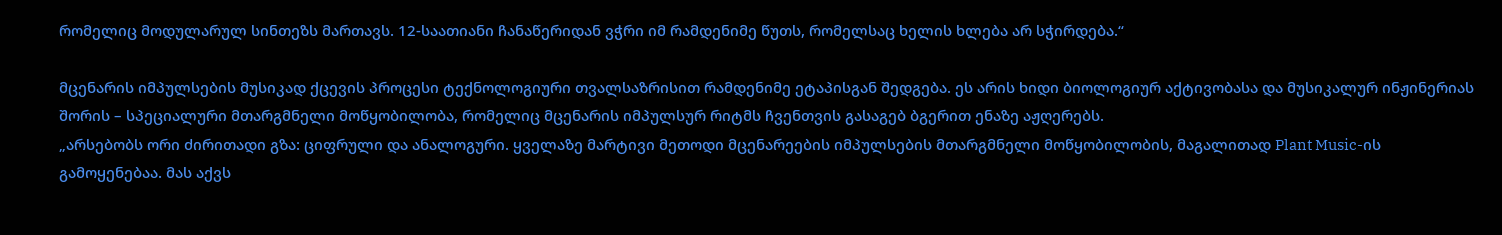რომელიც მოდულარულ სინთეზს მართავს. 12-საათიანი ჩანაწერიდან ვჭრი იმ რამდენიმე წუთს, რომელსაც ხელის ხლება არ სჭირდება.“

მცენარის იმპულსების მუსიკად ქცევის პროცესი ტექნოლოგიური თვალსაზრისით რამდენიმე ეტაპისგან შედგება. ეს არის ხიდი ბიოლოგიურ აქტივობასა და მუსიკალურ ინჟინერიას შორის – სპეციალური მთარგმნელი მოწყობილობა, რომელიც მცენარის იმპულსურ რიტმს ჩვენთვის გასაგებ ბგერით ენაზე აჟღერებს.
„არსებობს ორი ძირითადი გზა: ციფრული და ანალოგური. ყველაზე მარტივი მეთოდი მცენარეების იმპულსების მთარგმნელი მოწყობილობის, მაგალითად Plant Music-ის გამოყენებაა. მას აქვს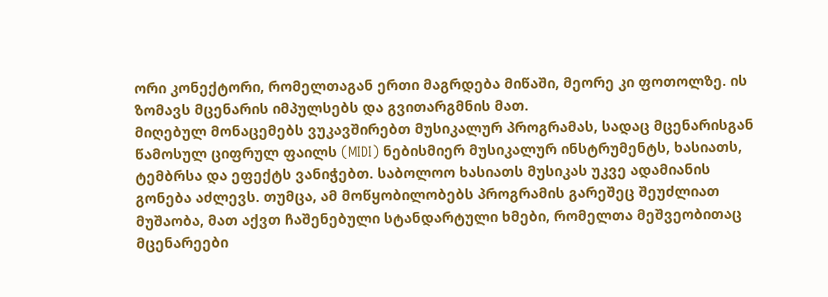ორი კონექტორი, რომელთაგან ერთი მაგრდება მიწაში, მეორე კი ფოთოლზე. ის ზომავს მცენარის იმპულსებს და გვითარგმნის მათ.
მიღებულ მონაცემებს ვუკავშირებთ მუსიკალურ პროგრამას, სადაც მცენარისგან წამოსულ ციფრულ ფაილს (MIDI) ნებისმიერ მუსიკალურ ინსტრუმენტს, ხასიათს, ტემბრსა და ეფექტს ვანიჭებთ. საბოლოო ხასიათს მუსიკას უკვე ადამიანის გონება აძლევს. თუმცა, ამ მოწყობილობებს პროგრამის გარეშეც შეუძლიათ მუშაობა, მათ აქვთ ჩაშენებული სტანდარტული ხმები, რომელთა მეშვეობითაც მცენარეები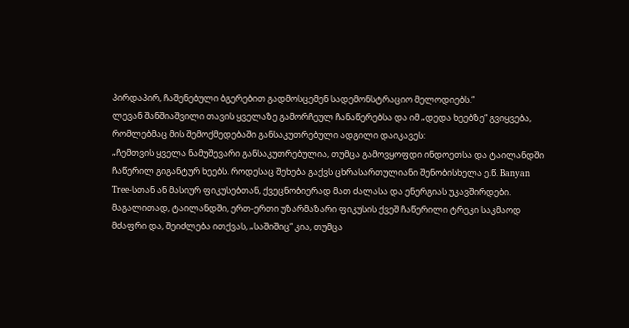პირდაპირ, ჩაშენებული ბგერებით გადმოსცემენ სადემონსტრაციო მელოდიებს.“
ლევან შანშიაშვილი თავის ყველაზე გამორჩეულ ჩანაწერებსა და იმ „დედა ხეებზე“ გვიყვება, რომლებმაც მის შემოქმედებაში განსაკუთრებული ადგილი დაიკავეს:
„ჩემთვის ყველა ნამუშევარი განსაკუთრებულია, თუმცა გამოვყოფდი ინდოეთსა და ტაილანდში ჩაწერილ გიგანტურ ხეებს. როდესაც შეხება გაქვს ცხრასართულიანი შენობისხელა ე.წ. Banyan Tree-სთან ან მასიურ ფიკუსებთან, ქვეცნობიერად მათ ძალასა და ენერგიას უკავშირდები.
მაგალითად, ტაილანდში, ერთ-ერთი უზარმაზარი ფიკუსის ქვეშ ჩაწერილი ტრეკი საკმაოდ მძაფრი და, შეიძლება ითქვას, „საშიშიც“ კია, თუმცა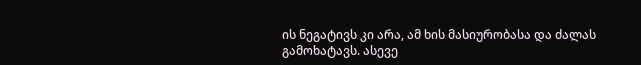ის ნეგატივს კი არა, ამ ხის მასიურობასა და ძალას გამოხატავს. ასევე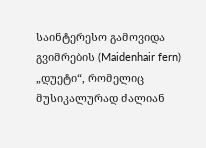საინტერესო გამოვიდა გვიმრების (Maidenhair fern) „დუეტი“, რომელიც მუსიკალურად ძალიან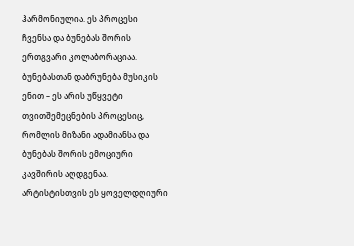ჰარმონიულია. ეს პროცესი ჩვენსა და ბუნებას შორის ერთგვარი კოლაბორაციაა.
ბუნებასთან დაბრუნება მუსიკის ენით – ეს არის უწყვეტი თვითშემეცნების პროცესიც, რომლის მიზანი ადამიანსა და ბუნებას შორის ემოციური კავშირის აღდგენაა. არტისტისთვის ეს ყოველდღიური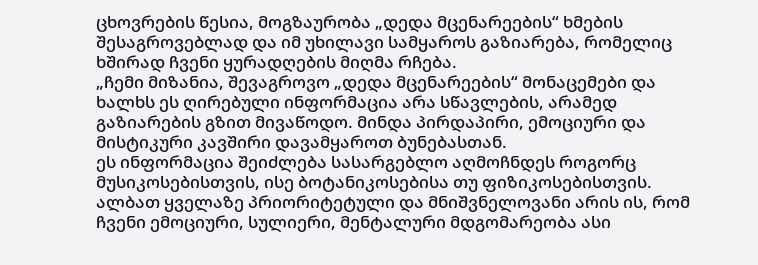ცხოვრების წესია, მოგზაურობა „დედა მცენარეების“ ხმების შესაგროვებლად და იმ უხილავი სამყაროს გაზიარება, რომელიც ხშირად ჩვენი ყურადღების მიღმა რჩება.
„ჩემი მიზანია, შევაგროვო „დედა მცენარეების“ მონაცემები და ხალხს ეს ღირებული ინფორმაცია არა სწავლების, არამედ გაზიარების გზით მივაწოდო. მინდა პირდაპირი, ემოციური და მისტიკური კავშირი დავამყაროთ ბუნებასთან.
ეს ინფორმაცია შეიძლება სასარგებლო აღმოჩნდეს როგორც მუსიკოსებისთვის, ისე ბოტანიკოსებისა თუ ფიზიკოსებისთვის. ალბათ ყველაზე პრიორიტეტული და მნიშვნელოვანი არის ის, რომ ჩვენი ემოციური, სულიერი, მენტალური მდგომარეობა ასი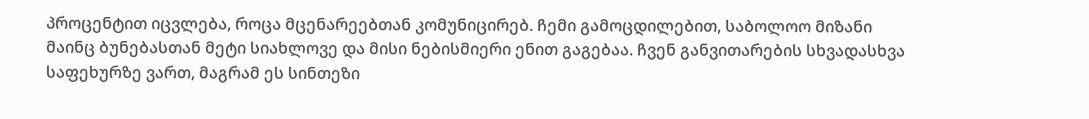პროცენტით იცვლება, როცა მცენარეებთან კომუნიცირებ. ჩემი გამოცდილებით, საბოლოო მიზანი მაინც ბუნებასთან მეტი სიახლოვე და მისი ნებისმიერი ენით გაგებაა. ჩვენ განვითარების სხვადასხვა საფეხურზე ვართ, მაგრამ ეს სინთეზი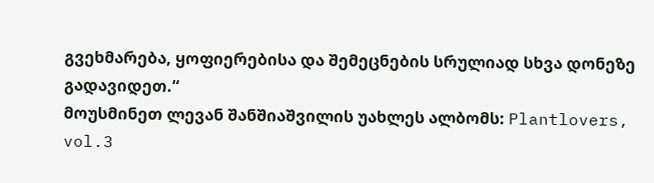გვეხმარება, ყოფიერებისა და შემეცნების სრულიად სხვა დონეზე გადავიდეთ.“
მოუსმინეთ ლევან შანშიაშვილის უახლეს ალბომს: Plantlovers, vol.3